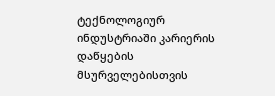ტექნოლოგიურ ინდუსტრიაში კარიერის დაწყების მსურველებისთვის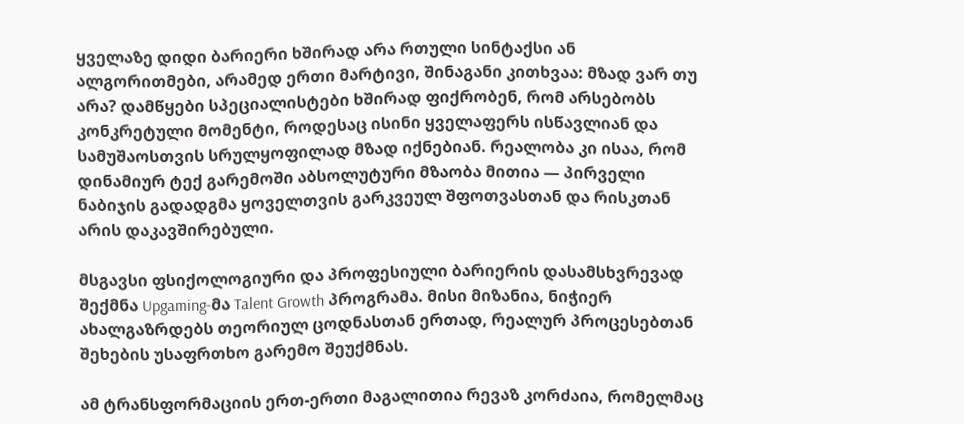ყველაზე დიდი ბარიერი ხშირად არა რთული სინტაქსი ან ალგორითმები, არამედ ერთი მარტივი, შინაგანი კითხვაა: მზად ვარ თუ არა? დამწყები სპეციალისტები ხშირად ფიქრობენ, რომ არსებობს კონკრეტული მომენტი, როდესაც ისინი ყველაფერს ისწავლიან და სამუშაოსთვის სრულყოფილად მზად იქნებიან. რეალობა კი ისაა, რომ დინამიურ ტექ გარემოში აბსოლუტური მზაობა მითია — პირველი ნაბიჯის გადადგმა ყოველთვის გარკვეულ შფოთვასთან და რისკთან არის დაკავშირებული.

მსგავსი ფსიქოლოგიური და პროფესიული ბარიერის დასამსხვრევად შექმნა Upgaming-მა Talent Growth პროგრამა. მისი მიზანია, ნიჭიერ ახალგაზრდებს თეორიულ ცოდნასთან ერთად, რეალურ პროცესებთან შეხების უსაფრთხო გარემო შეუქმნას.

ამ ტრანსფორმაციის ერთ-ერთი მაგალითია რევაზ კორძაია, რომელმაც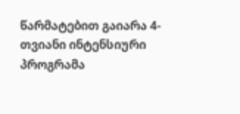წარმატებით გაიარა 4-თვიანი ინტენსიური პროგრამა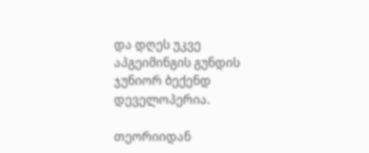და დღეს უკვე აპგეიმინგის გუნდის ჯუნიორ ბექენდ დეველოპერია.

თეორიიდან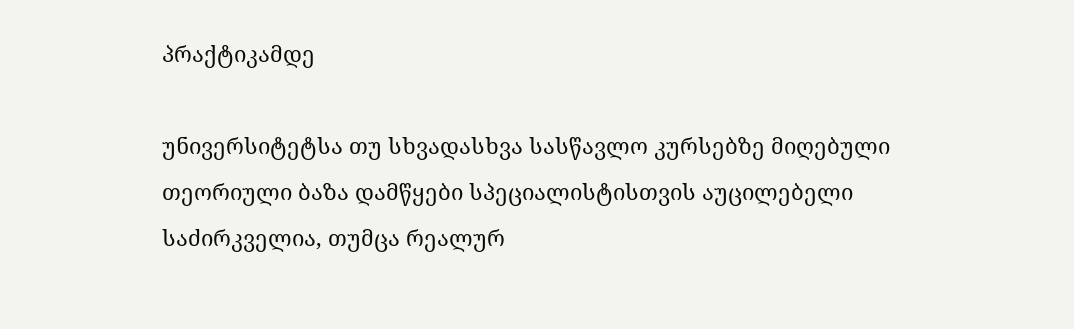პრაქტიკამდე

უნივერსიტეტსა თუ სხვადასხვა სასწავლო კურსებზე მიღებული თეორიული ბაზა დამწყები სპეციალისტისთვის აუცილებელი საძირკველია, თუმცა რეალურ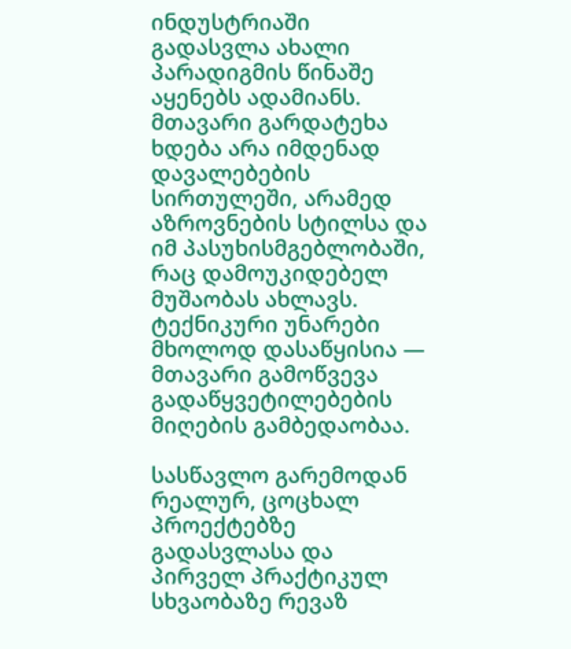ინდუსტრიაში გადასვლა ახალი პარადიგმის წინაშე აყენებს ადამიანს. მთავარი გარდატეხა ხდება არა იმდენად დავალებების სირთულეში, არამედ აზროვნების სტილსა და იმ პასუხისმგებლობაში, რაც დამოუკიდებელ მუშაობას ახლავს. ტექნიკური უნარები მხოლოდ დასაწყისია — მთავარი გამოწვევა გადაწყვეტილებების მიღების გამბედაობაა.

სასწავლო გარემოდან რეალურ, ცოცხალ პროექტებზე გადასვლასა და პირველ პრაქტიკულ სხვაობაზე რევაზ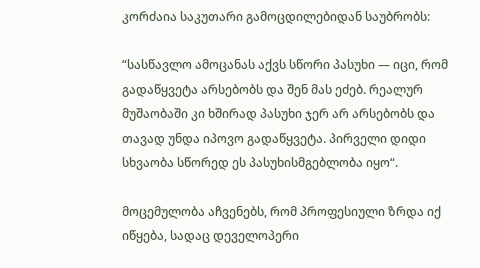კორძაია საკუთარი გამოცდილებიდან საუბრობს:

“სასწავლო ამოცანას აქვს სწორი პასუხი — იცი, რომ გადაწყვეტა არსებობს და შენ მას ეძებ. რეალურ მუშაობაში კი ხშირად პასუხი ჯერ არ არსებობს და თავად უნდა იპოვო გადაწყვეტა. პირველი დიდი სხვაობა სწორედ ეს პასუხისმგებლობა იყო“.

მოცემულობა აჩვენებს, რომ პროფესიული ზრდა იქ იწყება, სადაც დეველოპერი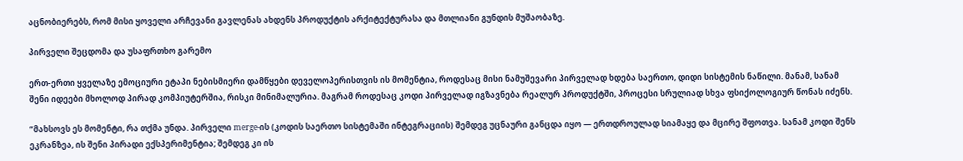აცნობიერებს, რომ მისი ყოველი არჩევანი გავლენას ახდენს პროდუქტის არქიტექტურასა და მთლიანი გუნდის მუშაობაზე.

პირველი შეცდომა და უსაფრთხო გარემო

ერთ-ერთი ყველაზე ემოციური ეტაპი ნებისმიერი დამწყები დეველოპერისთვის ის მომენტია, როდესაც მისი ნამუშევარი პირველად ხდება საერთო, დიდი სისტემის ნაწილი. მანამ, სანამ შენი იდეები მხოლოდ პირად კომპიუტერშია, რისკი მინიმალურია. მაგრამ როდესაც კოდი პირველად იგზავნება რეალურ პროდუქტში, პროცესი სრულიად სხვა ფსიქოლოგიურ წონას იძენს.

“მახსოვს ეს მომენტი, რა თქმა უნდა. პირველი merge-ის (კოდის საერთო სისტემაში ინტეგრაციის) შემდეგ უცნაური განცდა იყო — ერთდროულად სიამაყე და მცირე შფოთვა. სანამ კოდი შენს ეკრანზეა, ის შენი პირადი ექსპერიმენტია; შემდეგ კი ის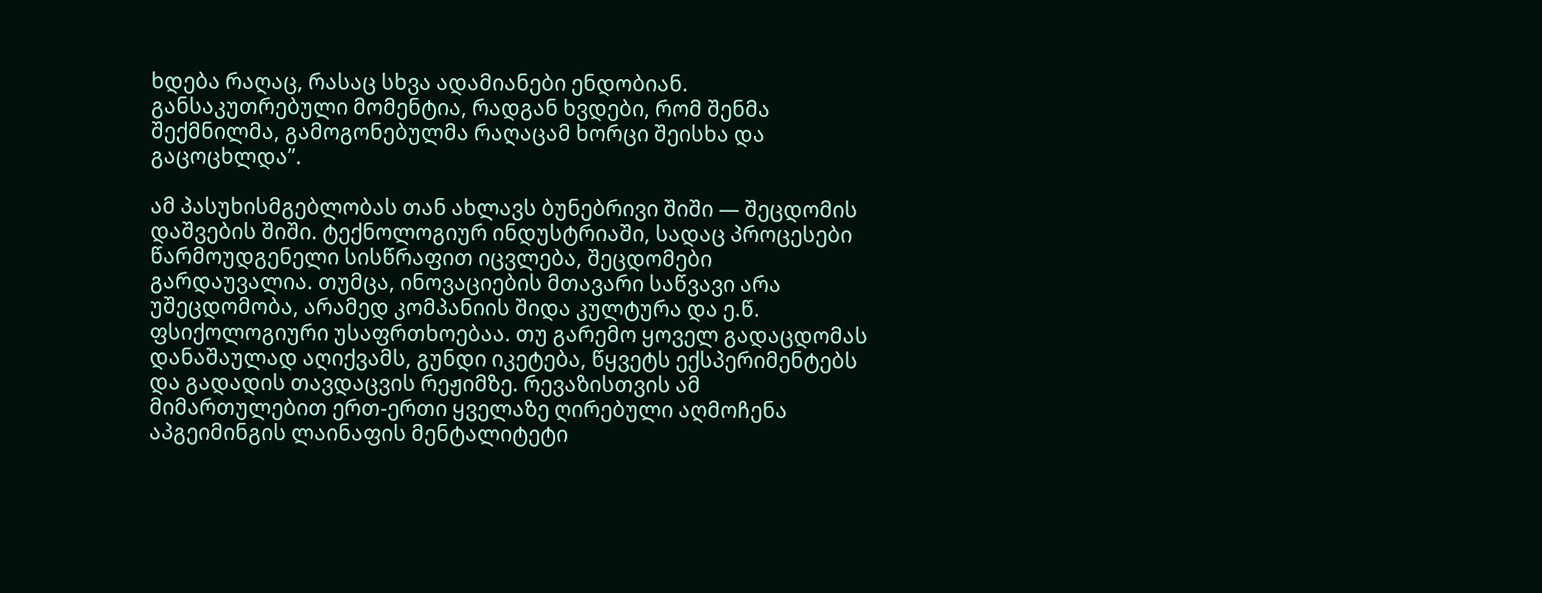ხდება რაღაც, რასაც სხვა ადამიანები ენდობიან. განსაკუთრებული მომენტია, რადგან ხვდები, რომ შენმა შექმნილმა, გამოგონებულმა რაღაცამ ხორცი შეისხა და გაცოცხლდა”.

ამ პასუხისმგებლობას თან ახლავს ბუნებრივი შიში — შეცდომის დაშვების შიში. ტექნოლოგიურ ინდუსტრიაში, სადაც პროცესები წარმოუდგენელი სისწრაფით იცვლება, შეცდომები გარდაუვალია. თუმცა, ინოვაციების მთავარი საწვავი არა უშეცდომობა, არამედ კომპანიის შიდა კულტურა და ე.წ. ფსიქოლოგიური უსაფრთხოებაა. თუ გარემო ყოველ გადაცდომას დანაშაულად აღიქვამს, გუნდი იკეტება, წყვეტს ექსპერიმენტებს და გადადის თავდაცვის რეჟიმზე. რევაზისთვის ამ მიმართულებით ერთ-ერთი ყველაზე ღირებული აღმოჩენა აპგეიმინგის ლაინაფის მენტალიტეტი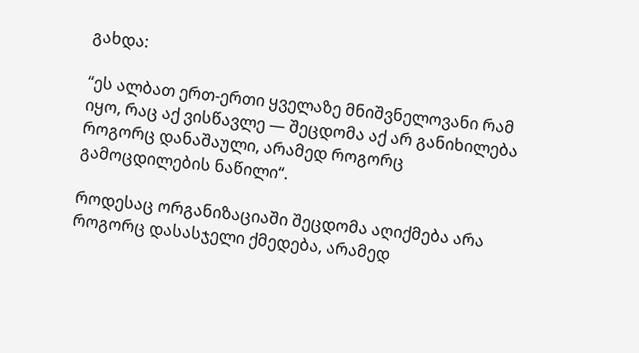გახდა:

“ეს ალბათ ერთ-ერთი ყველაზე მნიშვნელოვანი რამ იყო, რაც აქ ვისწავლე — შეცდომა აქ არ განიხილება როგორც დანაშაული, არამედ როგორც გამოცდილების ნაწილი“.

როდესაც ორგანიზაციაში შეცდომა აღიქმება არა როგორც დასასჯელი ქმედება, არამედ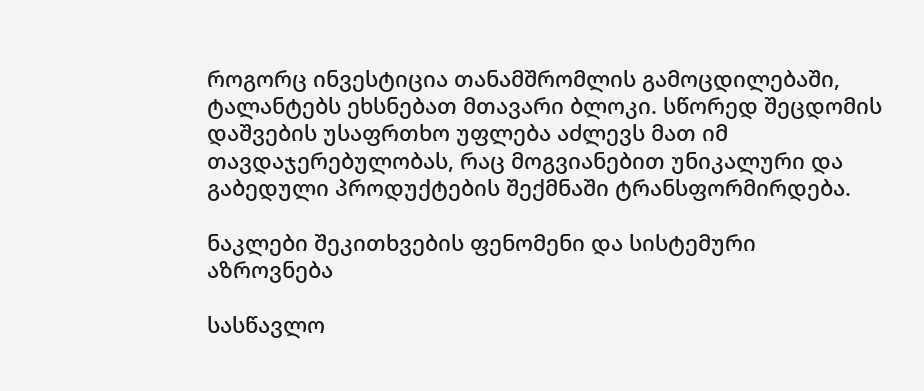როგორც ინვესტიცია თანამშრომლის გამოცდილებაში, ტალანტებს ეხსნებათ მთავარი ბლოკი. სწორედ შეცდომის დაშვების უსაფრთხო უფლება აძლევს მათ იმ თავდაჯერებულობას, რაც მოგვიანებით უნიკალური და გაბედული პროდუქტების შექმნაში ტრანსფორმირდება.

ნაკლები შეკითხვების ფენომენი და სისტემური აზროვნება

სასწავლო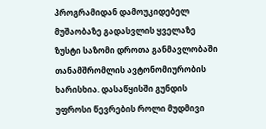პროგრამიდან დამოუკიდებელ მუშაობაზე გადასვლის ყველაზე ზუსტი საზომი დროთა განმავლობაში თანამშრომლის ავტონომიურობის ხარისხია. დასაწყისში გუნდის უფროსი წევრების როლი მუდმივი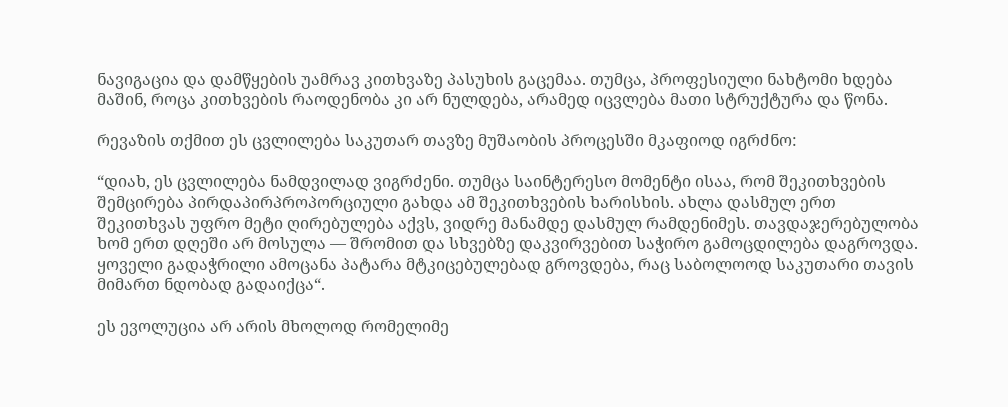ნავიგაცია და დამწყების უამრავ კითხვაზე პასუხის გაცემაა. თუმცა, პროფესიული ნახტომი ხდება მაშინ, როცა კითხვების რაოდენობა კი არ ნულდება, არამედ იცვლება მათი სტრუქტურა და წონა.

რევაზის თქმით ეს ცვლილება საკუთარ თავზე მუშაობის პროცესში მკაფიოდ იგრძნო:

“დიახ, ეს ცვლილება ნამდვილად ვიგრძენი. თუმცა საინტერესო მომენტი ისაა, რომ შეკითხვების შემცირება პირდაპირპროპორციული გახდა ამ შეკითხვების ხარისხის. ახლა დასმულ ერთ შეკითხვას უფრო მეტი ღირებულება აქვს, ვიდრე მანამდე დასმულ რამდენიმეს. თავდაჯერებულობა ხომ ერთ დღეში არ მოსულა — შრომით და სხვებზე დაკვირვებით საჭირო გამოცდილება დაგროვდა. ყოველი გადაჭრილი ამოცანა პატარა მტკიცებულებად გროვდება, რაც საბოლოოდ საკუთარი თავის მიმართ ნდობად გადაიქცა“.

ეს ევოლუცია არ არის მხოლოდ რომელიმე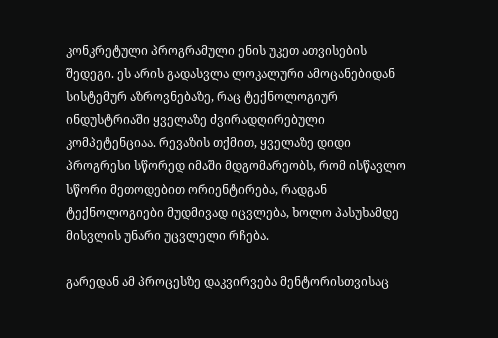კონკრეტული პროგრამული ენის უკეთ ათვისების შედეგი. ეს არის გადასვლა ლოკალური ამოცანებიდან სისტემურ აზროვნებაზე, რაც ტექნოლოგიურ ინდუსტრიაში ყველაზე ძვირადღირებული კომპეტენციაა. რევაზის თქმით, ყველაზე დიდი პროგრესი სწორედ იმაში მდგომარეობს, რომ ისწავლო სწორი მეთოდებით ორიენტირება, რადგან ტექნოლოგიები მუდმივად იცვლება, ხოლო პასუხამდე მისვლის უნარი უცვლელი რჩება.

გარედან ამ პროცესზე დაკვირვება მენტორისთვისაც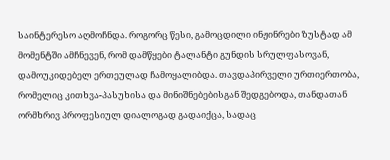საინტერესო აღმოჩნდა. როგორც წესი, გამოცდილი ინჟინრები ზუსტად ამ მომენტში ამჩნევენ, რომ დამწყები ტალანტი გუნდის სრულფასოვან, დამოუკიდებელ ერთეულად ჩამოყალიბდა. თავდაპირველი ურთიერთობა, რომელიც კითხვა-პასუხისა და მინიშნებებისგან შედგებოდა, თანდათან ორმხრივ პროფესიულ დიალოგად გადაიქცა, სადაც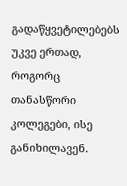გადაწყვეტილებებს უკვე ერთად, როგორც თანასწორი კოლეგები, ისე განიხილავენ.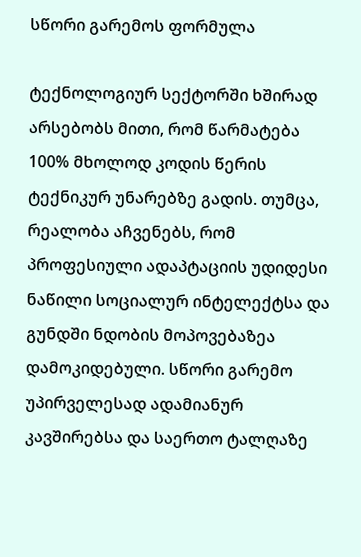სწორი გარემოს ფორმულა

ტექნოლოგიურ სექტორში ხშირად არსებობს მითი, რომ წარმატება 100% მხოლოდ კოდის წერის ტექნიკურ უნარებზე გადის. თუმცა, რეალობა აჩვენებს, რომ პროფესიული ადაპტაციის უდიდესი ნაწილი სოციალურ ინტელექტსა და გუნდში ნდობის მოპოვებაზეა დამოკიდებული. სწორი გარემო უპირველესად ადამიანურ კავშირებსა და საერთო ტალღაზე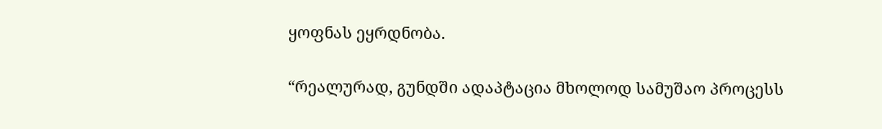ყოფნას ეყრდნობა.

“რეალურად, გუნდში ადაპტაცია მხოლოდ სამუშაო პროცესს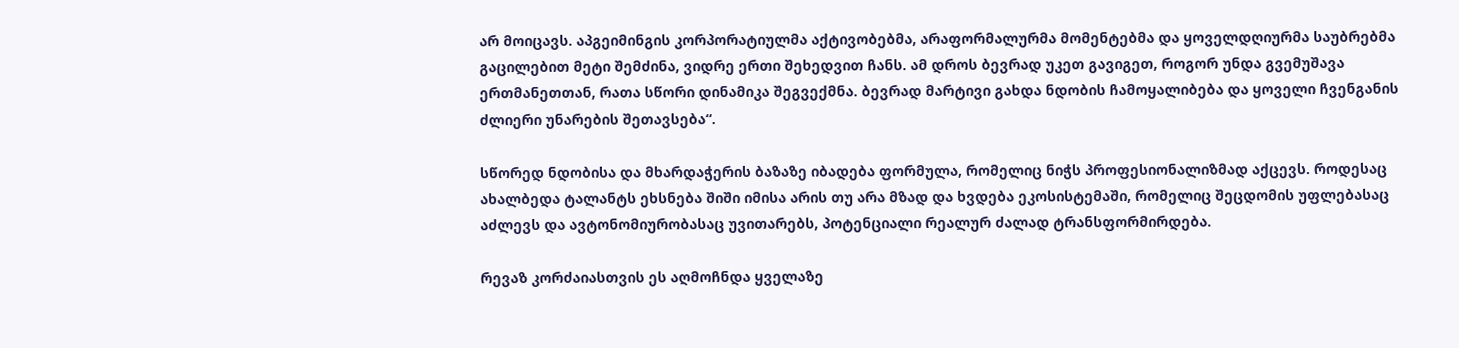არ მოიცავს. აპგეიმინგის კორპორატიულმა აქტივობებმა, არაფორმალურმა მომენტებმა და ყოველდღიურმა საუბრებმა გაცილებით მეტი შემძინა, ვიდრე ერთი შეხედვით ჩანს. ამ დროს ბევრად უკეთ გავიგეთ, როგორ უნდა გვემუშავა ერთმანეთთან, რათა სწორი დინამიკა შეგვექმნა. ბევრად მარტივი გახდა ნდობის ჩამოყალიბება და ყოველი ჩვენგანის ძლიერი უნარების შეთავსება“.

სწორედ ნდობისა და მხარდაჭერის ბაზაზე იბადება ფორმულა, რომელიც ნიჭს პროფესიონალიზმად აქცევს. როდესაც ახალბედა ტალანტს ეხსნება შიში იმისა არის თუ არა მზად და ხვდება ეკოსისტემაში, რომელიც შეცდომის უფლებასაც აძლევს და ავტონომიურობასაც უვითარებს, პოტენციალი რეალურ ძალად ტრანსფორმირდება.

რევაზ კორძაიასთვის ეს აღმოჩნდა ყველაზე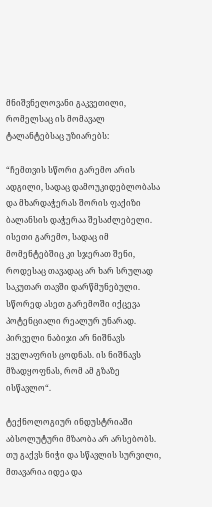მნიშვნელოვანი გაკვეთილი, რომელსაც ის მომავალ ტალანტებსაც უზიარებს:

“ჩემთვის სწორი გარემო არის ადგილი, სადაც დამოუკიდებლობასა და მხარდაჭერას შორის ფაქიზი ბალანსის დაჭერაა შესაძლებელი. ისეთი გარემო, სადაც იმ მომენტებშიც კი სჯერათ შენი, როდესაც თავადაც არ ხარ სრულად საკუთარ თავში დარწმუნებული. სწორედ ასეთ გარემოში იქცევა პოტენციალი რეალურ უნარად. პირველი ნაბიჯი არ ნიშნავს ყველაფრის ცოდნას. ის ნიშნავს მზადყოფნას, რომ ამ გზაზე ისწავლო“.

ტექნოლოგიურ ინდუსტრიაში აბსოლუტური მზაობა არ არსებობს. თუ გაქვს ნიჭი და სწავლის სურვილი, მთავარია იდეა და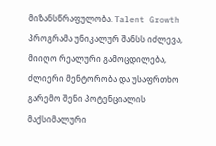მიზანსწრაფულობა. Talent Growth პროგრამა უნიკალურ შანსს იძლევა, მიიღო რეალური გამოცდილება, ძლიერი მენტორობა და უსაფრთხო გარემო შენი პოტენციალის მაქსიმალური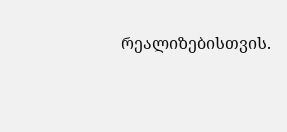რეალიზებისთვის.